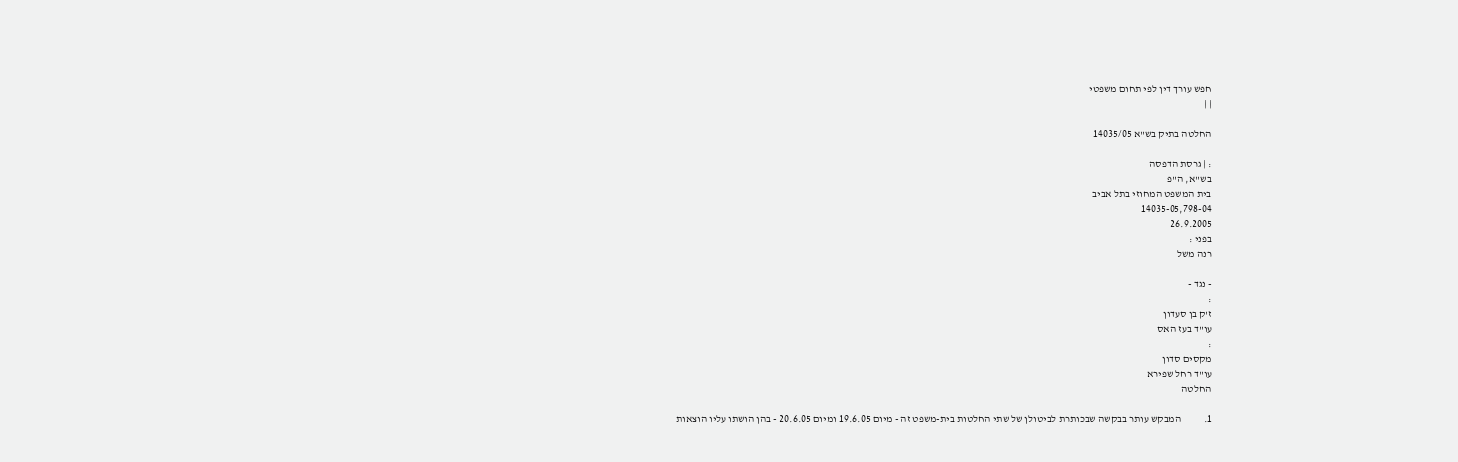חפש עורך דין לפי תחום משפטי
| |

החלטה בתיק בש"א 14035/05

: | גרסת הדפסה
בש"א, ה"פ
בית המשפט המחוזי בתל אביב
14035-05,798-04
26.9.2005
בפני :
רנה משל

- נגד -
:
ז'ק בן סעדון
עו"ד בעז האס
:
מקסים סדון
עו"ד רחל שפירא
החלטה

1.           המבקש עותר בבקשה שבכותרת לביטולן של שתי החלטות בית-משפט זה - מיום 19.6.05 ומיום 20.6.05 - בהן הושתו עליו הוצאות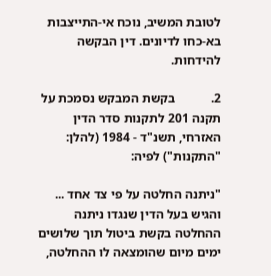לטובת המשיב, נוכח אי-התייצבות בא-כחו לדיונים. דין הבקשה להידחות.

2.           בקשת המבקש נסמכת על תקנה 201 לתקנות סדר הדין האזרחי, תשנ"ד - 1984 (להלן: "התקנות") לפיה:

"ניתנה החלטה על פי צד אחד ... והגיש בעל הדין שנגדו ניתנה ההחלטה בקשת ביטול תוך שלושים ימים מיום שהומצאה לו ההחלטה,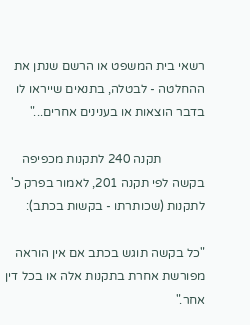רשאי בית המשפט או הרשם שנתן את ההחלטה - לבטלה, בתנאים שייראו לו בדבר הוצאות או בענינים אחרים..."

              תקנה 240 לתקנות מכפיפה בקשה לפי תקנה 201, לאמור בפרק כ' לתקנות (שכותרתו - בקשות בכתב):

"כל בקשה תוגש בכתב אם אין הוראה מפורשת אחרת בתקנות אלה או בכל דין אחר."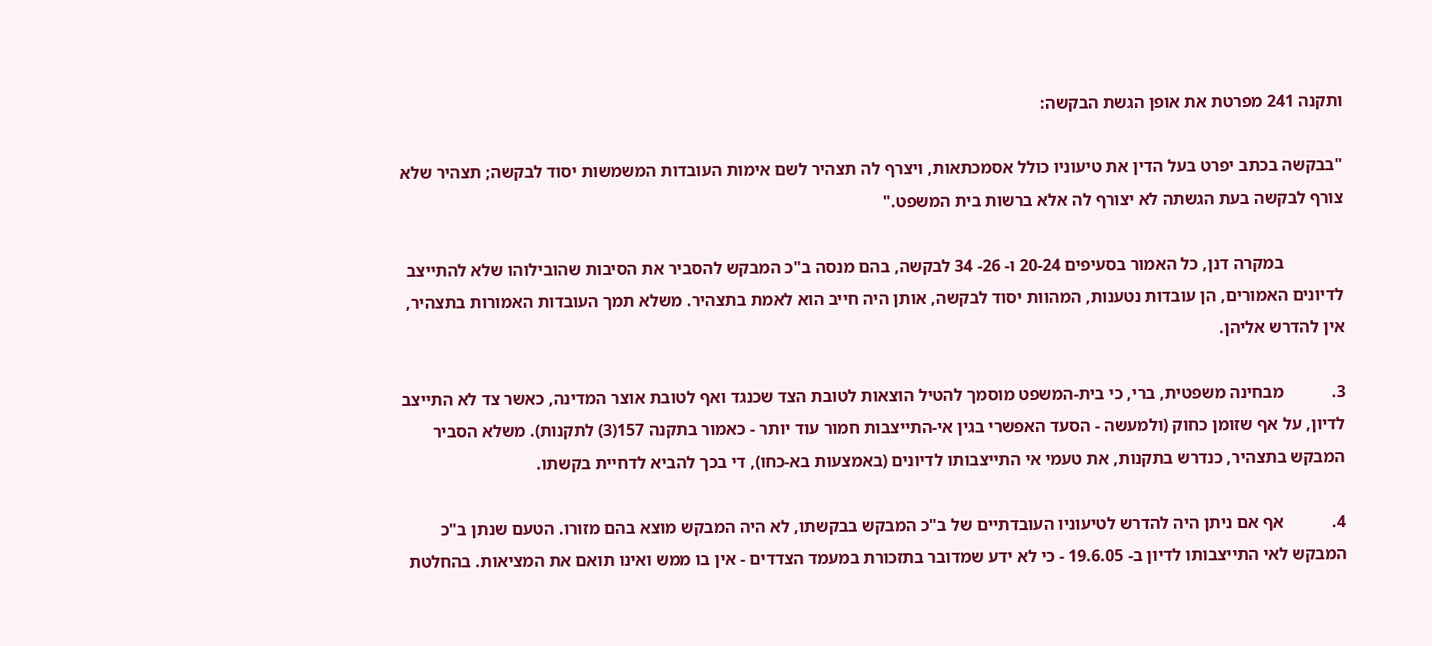ותקנה 241 מפרטת את אופן הגשת הבקשה:

"בבקשה בכתב יפרט בעל הדין את טיעוניו כולל אסמכתאות, ויצרף לה תצהיר לשם אימות העובדות המשמשות יסוד לבקשה; תצהיר שלא צורף לבקשה בעת הגשתה לא יצורף לה אלא ברשות בית המשפט."

              במקרה דנן, כל האמור בסעיפים 20-24 ו- 26- 34 לבקשה, בהם מנסה ב"כ המבקש להסביר את הסיבות שהובילוהו שלא להתייצב לדיונים האמורים, הן עובדות נטענות, המהוות יסוד לבקשה, אותן היה חייב הוא לאמת בתצהיר. משלא תמך העובדות האמורות בתצהיר, אין להדרש אליהן.

3.           מבחינה משפטית, ברי, כי בית-המשפט מוסמך להטיל הוצאות לטובת הצד שכנגד ואף לטובת אוצר המדינה, כאשר צד לא התייצב לדיון, על אף שזומן כחוק (ולמעשה - הסעד האפשרי בגין אי-התייצבות חמור עוד יותר - כאמור בתקנה 157(3) לתקנות). משלא הסביר המבקש בתצהיר, כנדרש בתקנות, את טעמי אי התייצבותו לדיונים (באמצעות בא-כחו), די בכך להביא לדחיית בקשתו.

4.           אף אם ניתן היה להדרש לטיעוניו העובדתיים של ב"כ המבקש בבקשתו, לא היה המבקש מוצא בהם מזורו. הטעם שנתן ב"כ המבקש לאי התייצבותו לדיון ב- 19.6.05 - כי לא ידע שמדובר בתזכורת במעמד הצדדים - אין בו ממש ואינו תואם את המציאות. בהחלטת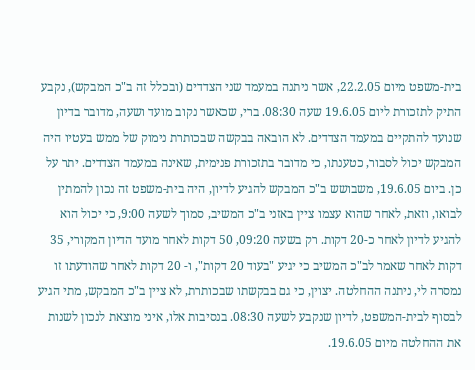בית-משפט מיום 22.2.05, אשר ניתנה במעמד שני הצדדים (ובכלל זה ב"כ המבקש), נקבע התיק לתזכורת ליום 19.6.05 שעה 08:30. ברי, שכאשר נקוב מועד ושעה, מדובר בדיון שנועד להתקיים במעמד הצדדים. לא הובאה בבקשה שבכותרת נימוק של ממש בעטיו היה המבקש יכול לסבור, כטענתו, כי מדובר בתזכורת פנימית, שאינה במעמד הצדדים. יתר על כן. ביום 19.6.05, משבושש ב"כ המבקש להגיע לדיון, היה בית-משפט זה נכון להמתין לבואו, וזאת, לאחר שהוא עצמו ציין באזני ב"כ המשיב, סמוך לשעה 9:00, כי יכול הוא להגיע לדיון לאחר כ-20 דקות. רק בשעה 09:20, 50 דקות לאחר מועד הדיון המקורי, 35 דקות לאחר שאמר לב"כ המשיב כי יגיע "בעוד 20 דקות", ו- 20 דקות לאחר שהודעתו זו נמסרה לי, ניתנה ההחלטה. יצוין, כי גם בבקשתו שבכותרת, לא ציין ב"כ המבקש, מתי הגיע לבסוף לבית-המשפט, לדיון שנקבע לשעה 08:30. בנסיבות אלו, איני מוצאת לנכון לשנות את ההחלטה מיום 19.6.05.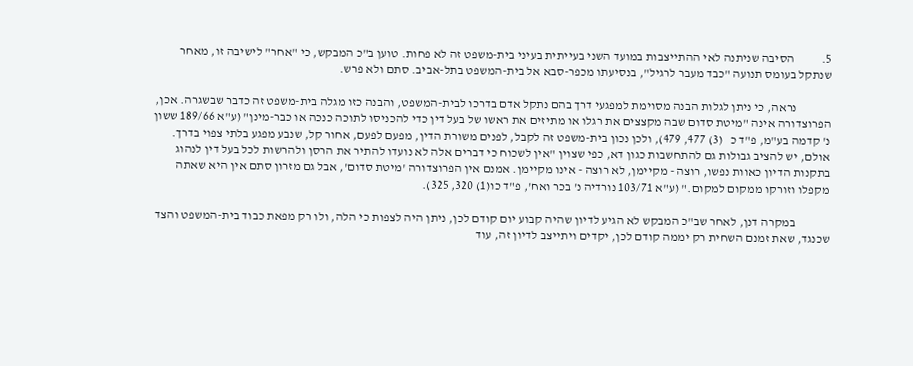5.           הסיבה שניתנה לאי ההתייצבות במועד השני בעייתית בעיני בית-משפט זה לא פחות. טוען ב"כ המבקש, כי "אחר" לישיבה זו, מאחר שנתקל בעומס תנועה "כבד מעבר לרגיל", בנסיעתו מכפר-סבא אל בית-המשפט בתל-אביב. סתם ולא פרש.

              נראה, כי ניתן לגלות הבנה מסוימת למפגעי דרך בהם נתקל אדם בדרכו לבית-המשפט, והבנה כזו מגלה בית-משפט זה כדבר שבשגרה. אכן, הפרוצדורה אינה "מיטת סדום שבה מקצצים את רגלו או מתיזים את ראשו של בעל דין כדי להכניסו לתוכה כנכה או כבר-מינן" (ע"א 189/66 ששון נ' קדמה בע"מ, פ"ד כ   (3) 477, 479), ולכן נכון בית-משפט זה לקבל, לפנים משורת הדין, מפעם לפעם, אחור קל, שנבע מפגע בלתי צפוי בדרך. אולם, יש להציב גבולות גם להתחשבות כגון דא, כפי שצוין "אין לשכוח כי דברים אלה לא נועדו להתיר את הרסן ולהרשות לכל בעל דין לנהוג בתקנות הדיון כאוות נפשו, רוצה - מקיימן, לא רוצה - אינו מקיימן. אמנם אין הפרוצדורה 'מיטת סדום', אבל גם מזרון סתם אין היא שאתה מקפלו וזורקו ממקום למקום." (ע"א 103/71 נורדיה נ' בכר ואח', פ"ד כו(1) 320, 325).

              במקרה דנן, לאחר שב"כ המבקש לא הגיע לדיון שהיה קבוע יום קודם לכן, ניתן היה לצפות כי הלה, ולו רק מפאת כבוד בית-המשפט והצד שכנגד, שאת זמנם השחית רק יממה קודם לכן, יקדים ויתייצב לדיון זה, עוד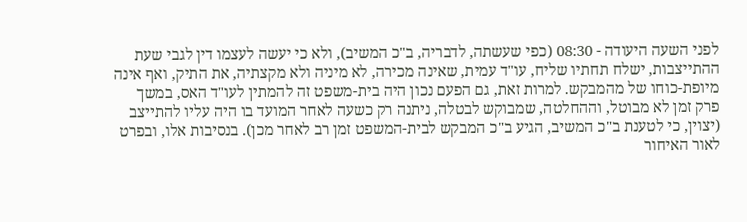לפני השעה היעודה - 08:30 (כפי שעשתה, לדבריה, ב"כ המשיב), ולא כי יעשה לעצמו דין לגבי שעת ההתייצבות, ישלח תחתיו שליח, עו"ד עמית, שאינה מכירה, לא מיניה ולא מקצתיה, את התיק, ואף אינה מיופת-כוחו של מהמבקש. למרות זאת, גם הפעם נכון היה בית-משפט זה להמתין לעו"ד האס, במשך פרק זמן לא מבוטל, וההחלטה, שמבוקש לבטלה, ניתנה רק כשעה לאחר המועד בו היה עליו להתייצב (יצוין, כי לטענת ב"כ המשיב, הגיע ב"כ המבקש לבית-המשפט זמן רב לאחר מכן). בנסיבות אלו, ובפרט לאור האיחור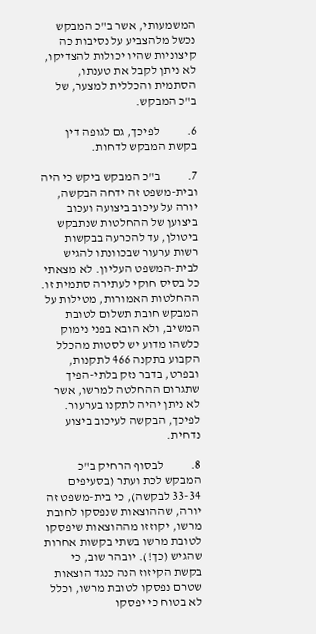המשמעותי, אשר ב"כ המבקש נכשל מלהצביע על נסיבות כה קיצוניות שהיו יכולות להצדיקו, לא ניתן לקבל את טענתו, הסתמית והכללית למצער, של ב"כ המבקש.

6.           לפיכך, גם לגופה דין בקשת המבקש לדחות.

7.           ב"כ המבקש ביקש כי היה ובית-משפט זה ידחה הבקשה, יורה על עיכוב ביצועה ועכוב ביצוען של ההחלטות שנתבקש ביטולן, עד להכרעה בבקשות רשות ערעור שבכוונתו להגיש לבית-המשפט העליון. לא מצאתי כל בסיס חוקי לעתירה סתמית זו. ההחלטות האמורות, מטילות על המבקש חובת תשלום לטובת המשיב, ולא הובא בפני נימוק כלשהו מדוע יש לסטות מהכלל הקבוע בתקנה 466 לתקנות, ובפרט, בדבר נזק בלתי-הפיך שתגרום ההחלטה למרשו, אשר לא ניתן יהיה לתקנו בערעור. לפיכך, הבקשה לעיכוב ביצוע נדחית.

8.           לבסוף הרחיק ב"כ המבקש לכת ועתר (בסעיפים 33-34 לבקשה), כי בית-משפט זה יורה, שההוצאות שנפסקו לחובת מרשו, יקוזזו מההוצאות שיפסקו לטובת מרשו בשתי בקשות אחרות שהגיש (כך!). יובהר שוב, כי בקשת הקיזוז הנה כנגד הוצאות שטרם נפסקו לטובת מרשו, וכלל לא בטוח כי יפסקו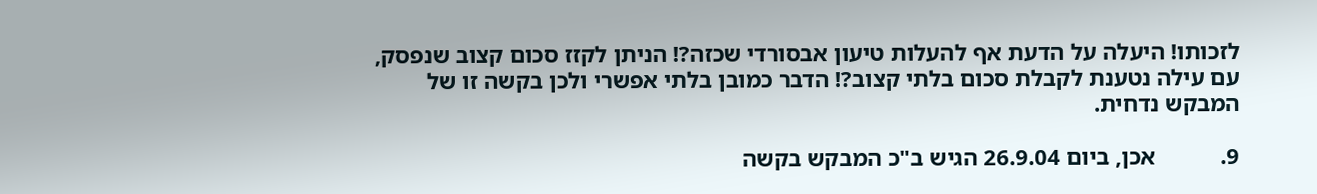לזכותו! היעלה על הדעת אף להעלות טיעון אבסורדי שכזה?! הניתן לקזז סכום קצוב שנפסק, עם עילה נטענת לקבלת סכום בלתי קצוב?! הדבר כמובן בלתי אפשרי ולכן בקשה זו של המבקש נדחית.

9.           אכן, ביום 26.9.04 הגיש ב"כ המבקש בקשה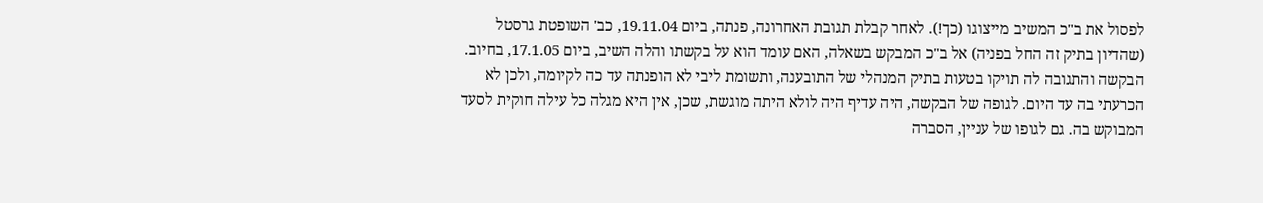לפסול את ב"כ המשיב מייצוגו (כך!). לאחר קבלת תגובת האחרונה, פנתה, ביום 19.11.04, כב' השופטת גרסטל (שהדיון בתיק זה החל בפניה) אל ב"כ המבקש בשאלה, האם עומד הוא על בקשתו והלה השיב, ביום 17.1.05, בחיוב. הבקשה והתגובה לה תויקו בטעות בתיק המנהלי של התובענה, ותשומת ליבי לא הופנתה עד כה לקיומה, ולכן לא הכרעתי בה עד היום. לגופה של הבקשה, היה עדיף היה לולא היתה מוגשת, שכן, אין היא מגלה כל עילה חוקית לסעד המבוקש בה. גם לגופו של עניין, הסברה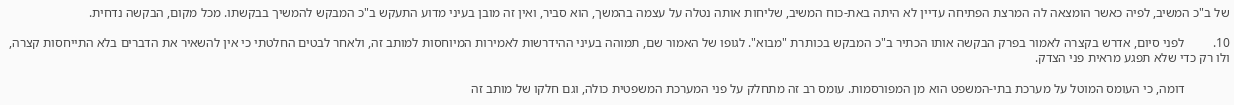של ב"כ המשיב, לפיה כאשר הומצאה לה המרצת הפתיחה עדיין לא היתה באת-כוח המשיב, שליחות אותה נטלה על עצמה בהמשך, הוא סביר, ואין זה מובן בעיני מדוע התעקש ב"כ המבקש להמשיך בבקשתו. מכל מקום, הבקשה נדחית.

10.         לפני סיום, אדרש בקצרה לאמור בפרק הבקשה אותו הכתיר ב"כ המבקש בכותרת "מבוא". לגופו של האמור שם, תמוהה בעיני ההידרשות לאמירות המיוחסות למותב זה, ולאחר לבטים החלטתי כי אין להשאיר את הדברים בלא התייחסות קצרה, ולו רק כדי שלא תפגע מראית פני הצדק.

              דומה, כי העומס המוטל על מערכת בתי-המשפט הוא מן המפורסמות. עומס רב זה מתחלק על פני המערכת המשפטית כולה, וגם חלקו של מותב זה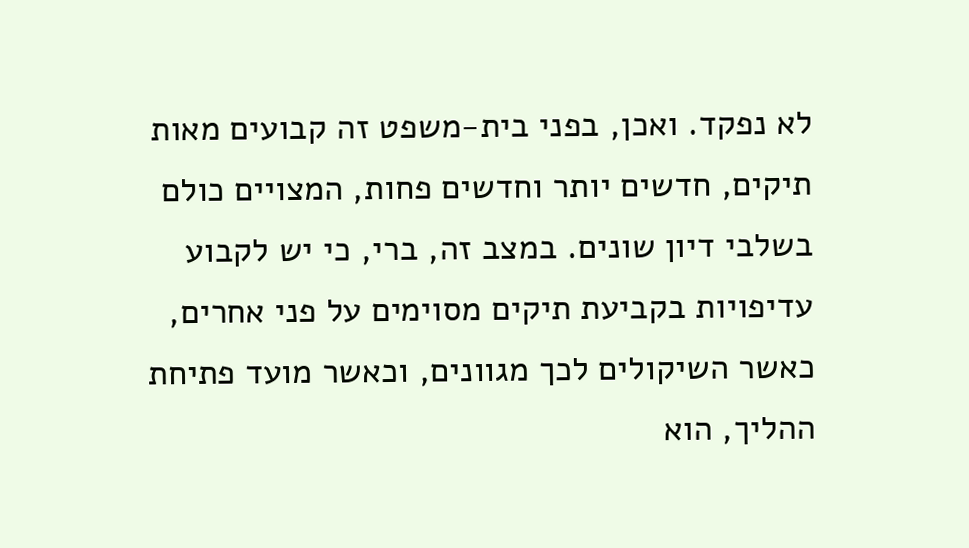לא נפקד. ואכן, בפני בית-משפט זה קבועים מאות תיקים, חדשים יותר וחדשים פחות, המצויים כולם בשלבי דיון שונים. במצב זה, ברי, כי יש לקבוע עדיפויות בקביעת תיקים מסוימים על פני אחרים, כאשר השיקולים לכך מגוונים, וכאשר מועד פתיחת ההליך, הוא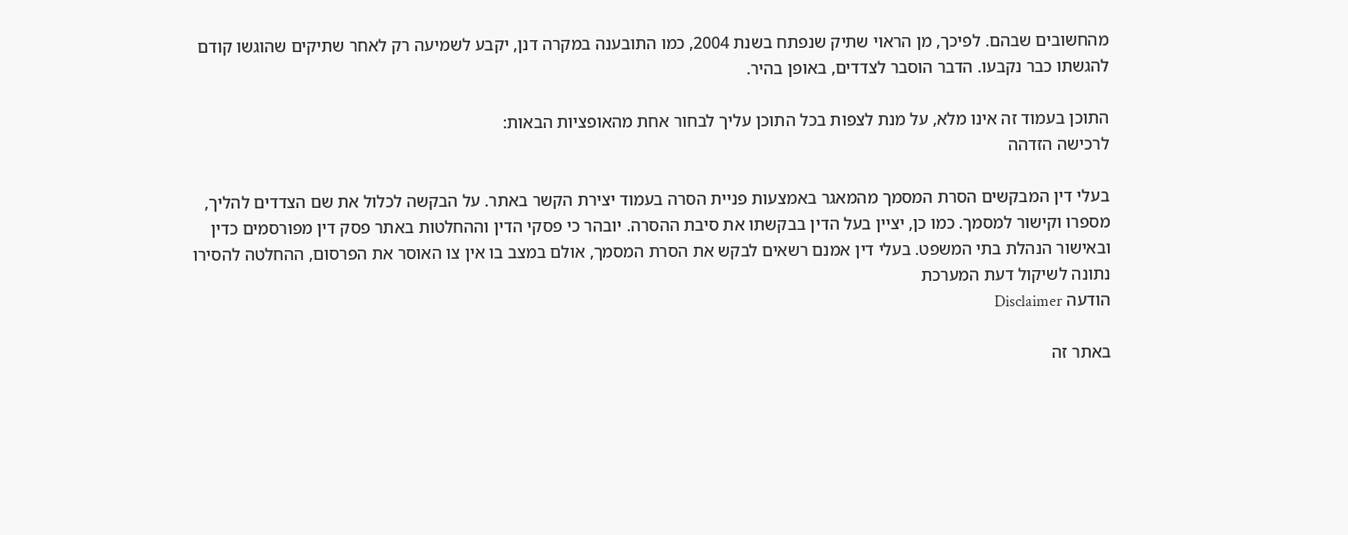מהחשובים שבהם. לפיכך, מן הראוי שתיק שנפתח בשנת 2004, כמו התובענה במקרה דנן, יקבע לשמיעה רק לאחר שתיקים שהוגשו קודם להגשתו כבר נקבעו. הדבר הוסבר לצדדים, באופן בהיר.

התוכן בעמוד זה אינו מלא, על מנת לצפות בכל התוכן עליך לבחור אחת מהאופציות הבאות:
לרכישה הזדהה

בעלי דין המבקשים הסרת המסמך מהמאגר באמצעות פניית הסרה בעמוד יצירת הקשר באתר. על הבקשה לכלול את שם הצדדים להליך, מספרו וקישור למסמך. כמו כן, יציין בעל הדין בבקשתו את סיבת ההסרה. יובהר כי פסקי הדין וההחלטות באתר פסק דין מפורסמים כדין ובאישור הנהלת בתי המשפט. בעלי דין אמנם רשאים לבקש את הסרת המסמך, אולם במצב בו אין צו האוסר את הפרסום, ההחלטה להסירו נתונה לשיקול דעת המערכת
הודעה Disclaimer

באתר זה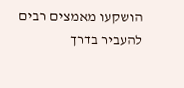הושקעו מאמצים רבים להעביר בדרך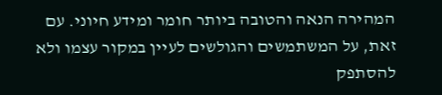המהירה הנאה והטובה ביותר חומר ומידע חיוני. עם זאת, על המשתמשים והגולשים לעיין במקור עצמו ולא להסתפק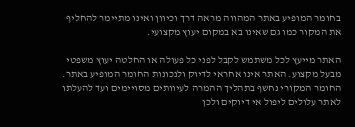בחומר המופיע באתר המהווה מראה דרך וכיוון ואינו מתיימר להחליף את המקור כמו גם שאינו בא במקום יעוץ מקצועי.

האתר מייעץ לכל משתמש לקבל לפני כל פעולה או החלטה יעוץ משפטי מבעל מקצוע. האתר אינו אחראי לדיוק ולנכונות החומר המופיע באתר. החומר המקורי נחשף בתהליך ההמרה לעיוותים מסויימים ועד להעלתו לאתר עלולים ליפול אי דיוקים ולכן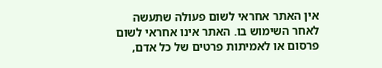אין האתר אחראי לשום פעולה שתעשה לאחר השימוש בו. האתר אינו אחראי לשום פרסום או לאמיתות פרטים של כל אדם,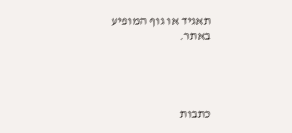תאגיד או גוף המופיע באתר.




כתבות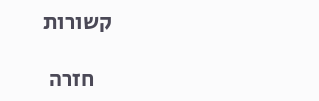קשורות

    חזרה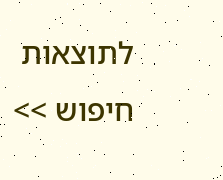לתוצאות חיפוש >>